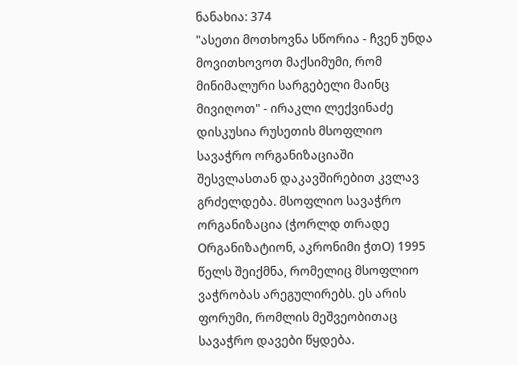ნანახია: 374
"ასეთი მოთხოვნა სწორია - ჩვენ უნდა მოვითხოვოთ მაქსიმუმი, რომ მინიმალური სარგებელი მაინც მივიღოთ" - ირაკლი ლექვინაძე
დისკუსია რუსეთის მსოფლიო სავაჭრო ორგანიზაციაში შესვლასთან დაკავშირებით კვლავ გრძელდება. მსოფლიო სავაჭრო ორგანიზაცია (ჭორლდ თრადე Oრგანიზატიონ, აკრონიმი ჭთO) 1995 წელს შეიქმნა, რომელიც მსოფლიო ვაჭრობას არეგულირებს. ეს არის ფორუმი, რომლის მეშვეობითაც სავაჭრო დავები წყდება.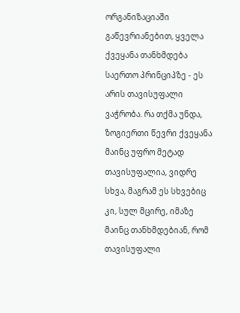ორგანიზაციაში გაწევრიანებით, ყველა ქვეყანა თანხმდება საერთო პრინციპზე - ეს არის თავისუფალი ვაჭრობა. რა თქმა უნდა, ზოგიერთი წევრი ქვეყანა მაინც უფრო მეტად თავისუფალია, ვიდრე სხვა, მაგრამ ეს სხვებიც კი, სულ მცირე, იმაზე მაინც თანხმდებიან, რომ თავისუფალი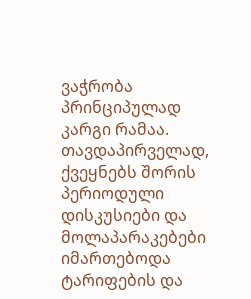ვაჭრობა პრინციპულად კარგი რამაა. თავდაპირველად, ქვეყნებს შორის პერიოდული დისკუსიები და მოლაპარაკებები იმართებოდა ტარიფების და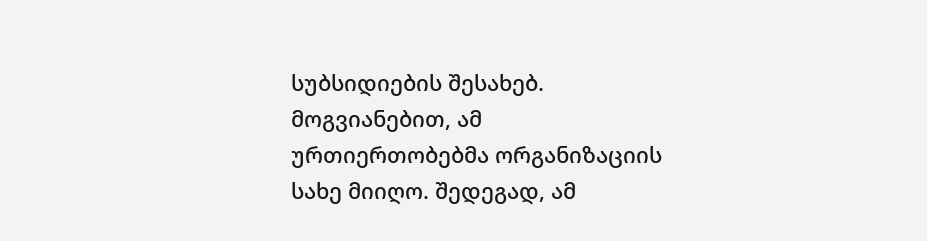სუბსიდიების შესახებ. მოგვიანებით, ამ ურთიერთობებმა ორგანიზაციის სახე მიიღო. შედეგად, ამ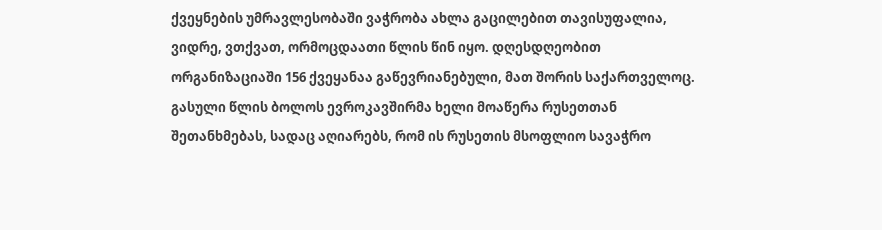ქვეყნების უმრავლესობაში ვაჭრობა ახლა გაცილებით თავისუფალია, ვიდრე, ვთქვათ, ორმოცდაათი წლის წინ იყო. დღესდღეობით ორგანიზაციაში 156 ქვეყანაა გაწევრიანებული, მათ შორის საქართველოც. გასული წლის ბოლოს ევროკავშირმა ხელი მოაწერა რუსეთთან შეთანხმებას, სადაც აღიარებს, რომ ის რუსეთის მსოფლიო სავაჭრო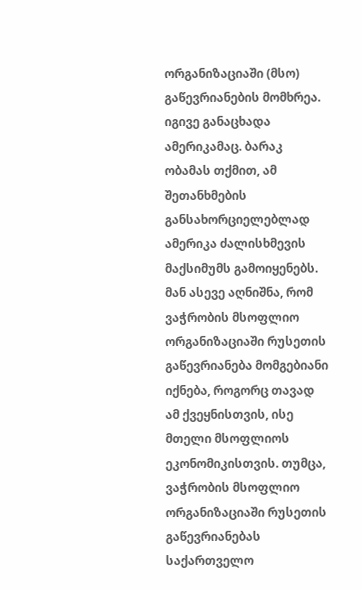ორგანიზაციაში (მსო) გაწევრიანების მომხრეა. იგივე განაცხადა ამერიკამაც. ბარაკ ობამას თქმით, ამ შეთანხმების განსახორციელებლად ამერიკა ძალისხმევის მაქსიმუმს გამოიყენებს. მან ასევე აღნიშნა, რომ ვაჭრობის მსოფლიო ორგანიზაციაში რუსეთის გაწევრიანება მომგებიანი იქნება, როგორც თავად ამ ქვეყნისთვის, ისე მთელი მსოფლიოს ეკონომიკისთვის. თუმცა, ვაჭრობის მსოფლიო ორგანიზაციაში რუსეთის გაწევრიანებას საქართველო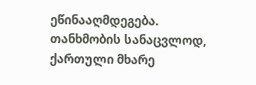ეწინააღმდეგება. თანხმობის სანაცვლოდ, ქართული მხარე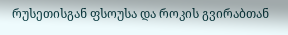რუსეთისგან ფსოუსა და როკის გვირაბთან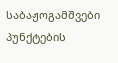საბაჟოგამშვები პუნქტების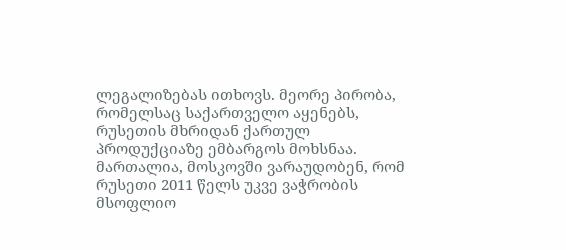ლეგალიზებას ითხოვს. მეორე პირობა, რომელსაც საქართველო აყენებს, რუსეთის მხრიდან ქართულ პროდუქციაზე ემბარგოს მოხსნაა. მართალია, მოსკოვში ვარაუდობენ, რომ რუსეთი 2011 წელს უკვე ვაჭრობის მსოფლიო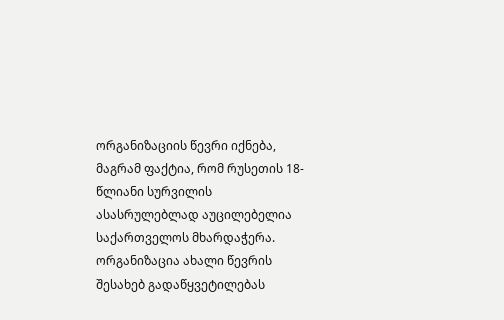ორგანიზაციის წევრი იქნება, მაგრამ ფაქტია, რომ რუსეთის 18-წლიანი სურვილის ასასრულებლად აუცილებელია საქართველოს მხარდაჭერა. ორგანიზაცია ახალი წევრის შესახებ გადაწყვეტილებას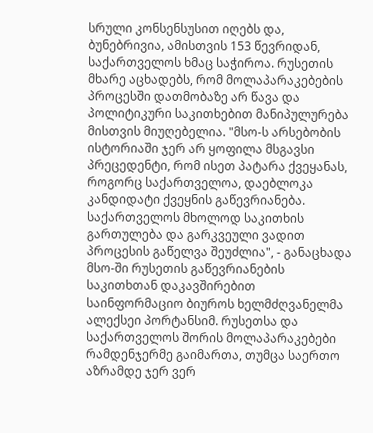სრული კონსენსუსით იღებს და, ბუნებრივია, ამისთვის 153 წევრიდან, საქართველოს ხმაც საჭიროა. რუსეთის მხარე აცხადებს, რომ მოლაპარაკებების პროცესში დათმობაზე არ წავა და პოლიტიკური საკითხებით მანიპულურება მისთვის მიუღებელია. "მსო-ს არსებობის ისტორიაში ჯერ არ ყოფილა მსგავსი პრეცედენტი, რომ ისეთ პატარა ქვეყანას, როგორც საქართველოა, დაებლოკა კანდიდატი ქვეყნის გაწევრიანება. საქართველოს მხოლოდ საკითხის გართულება და გარკვეული ვადით პროცესის გაწელვა შეუძლია", - განაცხადა მსო-ში რუსეთის გაწევრიანების საკითხთან დაკავშირებით საინფორმაციო ბიუროს ხელმძღვანელმა ალექსეი პორტანსიმ. რუსეთსა და საქართველოს შორის მოლაპარაკებები რამდენჯერმე გაიმართა, თუმცა საერთო აზრამდე ჯერ ვერ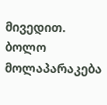მივედით. ბოლო მოლაპარაკება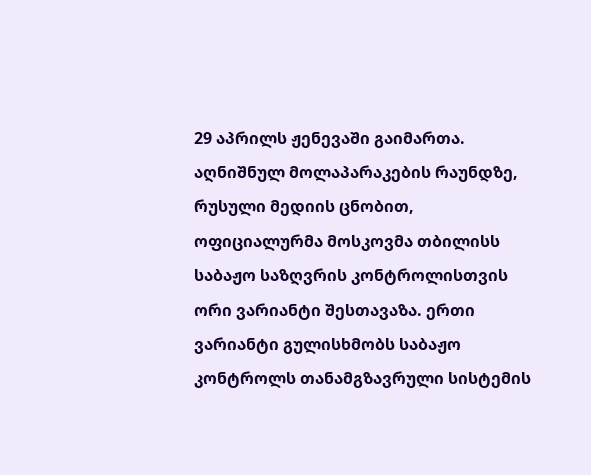29 აპრილს ჟენევაში გაიმართა. აღნიშნულ მოლაპარაკების რაუნდზე, რუსული მედიის ცნობით, ოფიციალურმა მოსკოვმა თბილისს საბაჟო საზღვრის კონტროლისთვის ორი ვარიანტი შესთავაზა. ერთი ვარიანტი გულისხმობს საბაჟო კონტროლს თანამგზავრული სისტემის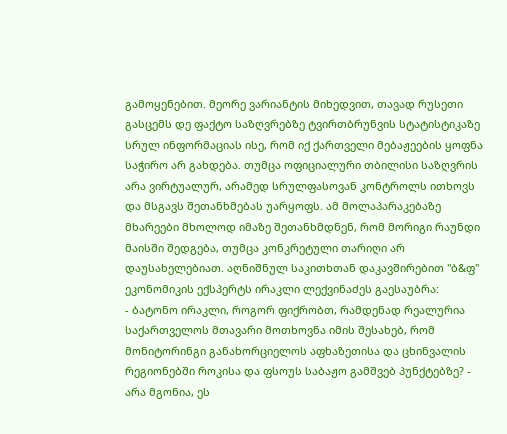გამოყენებით. მეორე ვარიანტის მიხედვით, თავად რუსეთი გასცემს დე ფაქტო საზღვრებზე ტვირთბრუნვის სტატისტიკაზე სრულ ინფორმაციას ისე, რომ იქ ქართველი მებაჟეების ყოფნა საჭირო არ გახდება. თუმცა ოფიციალური თბილისი საზღვრის არა ვირტუალურ, არამედ სრულფასოვან კონტროლს ითხოვს და მსგავს შეთანხმებას უარყოფს. ამ მოლაპარაკებაზე მხარეები მხოლოდ იმაზე შეთანხმდნენ, რომ მორიგი რაუნდი მაისში შედგება, თუმცა კონკრეტული თარიღი არ დაუსახელებიათ. აღნიშნულ საკითხთან დაკავშირებით "ბ&ფ" ეკონომიკის ექსპერტს ირაკლი ლექვინაძეს გაესაუბრა:
- ბატონო ირაკლი, როგორ ფიქრობთ, რამდენად რეალურია საქართველოს მთავარი მოთხოვნა იმის შესახებ, რომ მონიტორინგი განახორციელოს აფხაზეთისა და ცხინვალის რეგიონებში როკისა და ფსოუს საბაჟო გამშვებ პუნქტებზე? - არა მგონია, ეს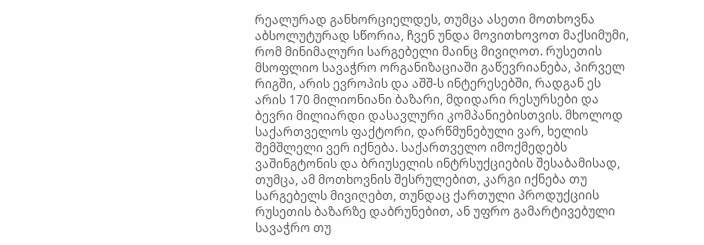რეალურად განხორციელდეს, თუმცა ასეთი მოთხოვნა აბსოლუტურად სწორია, ჩვენ უნდა მოვითხოვოთ მაქსიმუმი, რომ მინიმალური სარგებელი მაინც მივიღოთ. რუსეთის მსოფლიო სავაჭრო ორგანიზაციაში გაწევრიანება, პირველ რიგში, არის ევროპის და აშშ-ს ინტერესებში, რადგან ეს არის 170 მილიონიანი ბაზარი, მდიდარი რესურსები და ბევრი მილიარდი დასავლური კომპანიებისთვის. მხოლოდ საქართველოს ფაქტორი, დარწმუნებული ვარ, ხელის შემშლელი ვერ იქნება. საქართველო იმოქმედებს ვაშინგტონის და ბრიუსელის ინტრსუქციების შესაბამისად, თუმცა, ამ მოთხოვნის შესრულებით, კარგი იქნება თუ სარგებელს მივიღებთ, თუნდაც ქართული პროდუქციის რუსეთის ბაზარზე დაბრუნებით, ან უფრო გამარტივებული სავაჭრო თუ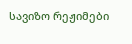სავიზო რეჟიმები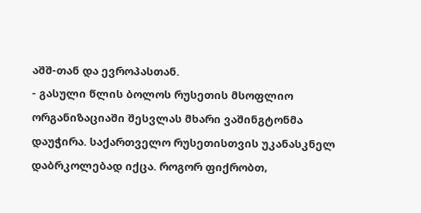აშშ-თან და ევროპასთან.
- გასული წლის ბოლოს რუსეთის მსოფლიო ორგანიზაციაში შესვლას მხარი ვაშინგტონმა დაუჭირა. საქართველო რუსეთისთვის უკანასკნელ დაბრკოლებად იქცა. როგორ ფიქრობთ,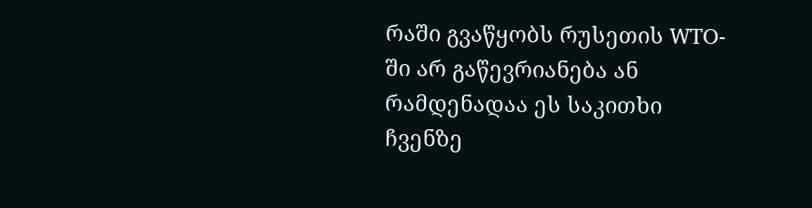რაში გვაწყობს რუსეთის WTO-ში არ გაწევრიანება ან რამდენადაა ეს საკითხი ჩვენზე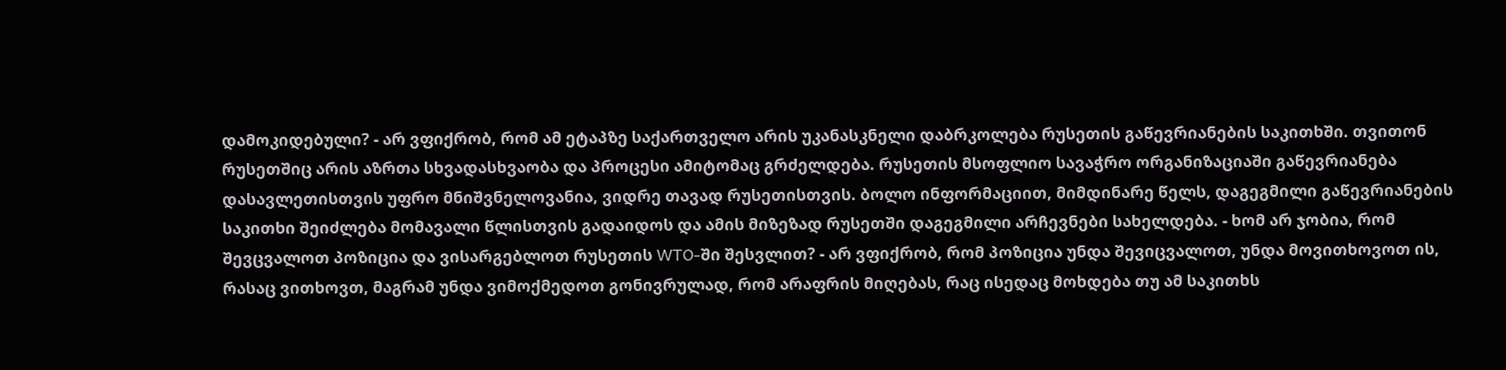დამოკიდებული? - არ ვფიქრობ, რომ ამ ეტაპზე საქართველო არის უკანასკნელი დაბრკოლება რუსეთის გაწევრიანების საკითხში. თვითონ რუსეთშიც არის აზრთა სხვადასხვაობა და პროცესი ამიტომაც გრძელდება. რუსეთის მსოფლიო სავაჭრო ორგანიზაციაში გაწევრიანება დასავლეთისთვის უფრო მნიშვნელოვანია, ვიდრე თავად რუსეთისთვის. ბოლო ინფორმაციით, მიმდინარე წელს, დაგეგმილი გაწევრიანების საკითხი შეიძლება მომავალი წლისთვის გადაიდოს და ამის მიზეზად რუსეთში დაგეგმილი არჩევნები სახელდება. - ხომ არ ჯობია, რომ შევცვალოთ პოზიცია და ვისარგებლოთ რუსეთის WTO-ში შესვლით? - არ ვფიქრობ, რომ პოზიცია უნდა შევიცვალოთ, უნდა მოვითხოვოთ ის, რასაც ვითხოვთ, მაგრამ უნდა ვიმოქმედოთ გონივრულად, რომ არაფრის მიღებას, რაც ისედაც მოხდება თუ ამ საკითხს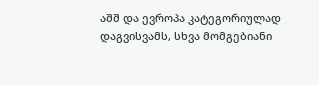აშშ და ევროპა კატეგორიულად დაგვისვამს, სხვა მომგებიანი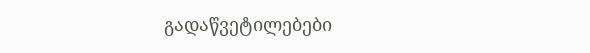გადაწვეტილებები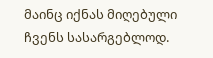მაინც იქნას მიღებული ჩვენს სასარგებლოდ.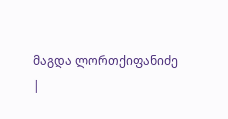მაგდა ლორთქიფანიძე
|